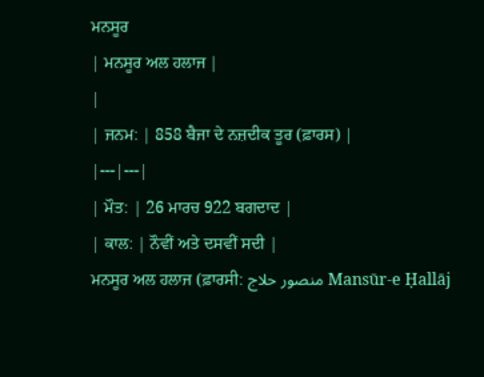ਮਨਸੂਰ
| ਮਨਸੂਰ ਅਲ ਹਲਾਜ |
|
| ਜਨਮ: | 858 ਬੈਜਾ ਦੇ ਨਜ਼ਦੀਕ ਤੂਰ (ਫ਼ਾਰਸ) |
|---|---|
| ਮੌਤ: | 26 ਮਾਰਚ 922 ਬਗਦਾਦ |
| ਕਾਲ: | ਨੌਵੀਂ ਅਤੇ ਦਸਵੀਂ ਸਦੀ |
ਮਨਸੂਰ ਅਲ ਹਲਾਜ (ਫ਼ਾਰਸੀ: منصور حلاج Mansūr-e Ḥallāj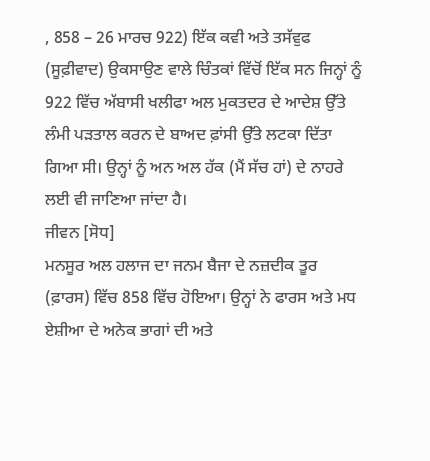, 858 – 26 ਮਾਰਚ 922) ਇੱਕ ਕਵੀ ਅਤੇ ਤਸੱਵੁਫ (ਸੂਫ਼ੀਵਾਦ) ਉਕਸਾਉਣ ਵਾਲੇ ਚਿੰਤਕਾਂ ਵਿੱਚੋਂ ਇੱਕ ਸਨ ਜਿਨ੍ਹਾਂ ਨੂੰ 922 ਵਿੱਚ ਅੱਬਾਸੀ ਖਲੀਫਾ ਅਲ ਮੁਕਤਦਰ ਦੇ ਆਦੇਸ਼ ਉੱਤੇ ਲੰਮੀ ਪੜਤਾਲ ਕਰਨ ਦੇ ਬਾਅਦ ਫ਼ਾਂਸੀ ਉੱਤੇ ਲਟਕਾ ਦਿੱਤਾ ਗਿਆ ਸੀ। ਉਨ੍ਹਾਂ ਨੂੰ ਅਨ ਅਲ ਹੱਕ (ਮੈਂ ਸੱਚ ਹਾਂ) ਦੇ ਨਾਹਰੇ ਲਈ ਵੀ ਜਾਣਿਆ ਜਾਂਦਾ ਹੈ।
ਜੀਵਨ [ਸੋਧ]
ਮਨਸੂਰ ਅਲ ਹਲਾਜ ਦਾ ਜਨਮ ਬੈਜਾ ਦੇ ਨਜ਼ਦੀਕ ਤੂਰ (ਫ਼ਾਰਸ) ਵਿੱਚ 858 ਵਿੱਚ ਹੋਇਆ। ਉਨ੍ਹਾਂ ਨੇ ਫਾਰਸ ਅਤੇ ਮਧ ਏਸ਼ੀਆ ਦੇ ਅਨੇਕ ਭਾਗਾਂ ਦੀ ਅਤੇ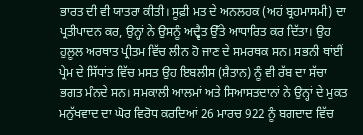ਭਾਰਤ ਦੀ ਵੀ ਯਾਤਰਾ ਕੀਤੀ। ਸੂਫ਼ੀ ਮਤ ਦੇ ਅਨਲਹਕ (ਅਹਂ ਬ੍ਰਹਮਾਸਮੀ) ਦਾ ਪ੍ਰਤੀਪਾਦਨ ਕਰ, ਉਨ੍ਹਾਂ ਨੇ ਉਸਨੂੰ ਅਦ੍ਵੈਤ ਉੱਤੇ ਆਧਾਰਿਤ ਕਰ ਦਿੱਤਾ। ਉਹ ਹੁਲੂਲ ਅਰਥਾਤ ਪ੍ਰੀਤਮ ਵਿੱਚ ਲੀਨ ਹੋ ਜਾਣ ਦੇ ਸਮਰਥਕ ਸਨ। ਸਭਨੀ ਥਾਂਈਂ ਪ੍ਰੇਮ ਦੇ ਸਿੱਧਾਂਤ ਵਿੱਚ ਮਸਤ ਉਹ ਇਬਲੀਸ (ਸ਼ੈਤਾਨ) ਨੂੰ ਵੀ ਰੱਬ ਦਾ ਸੱਚਾ ਭਗਤ ਮੰਨਦੇ ਸਨ। ਸਮਕਾਲੀ ਆਲਮਾਂ ਅਤੇ ਸਿਆਸਤਦਾਨਾਂ ਨੇ ਉਨ੍ਹਾਂ ਦੇ ਮੁਕਤ ਮਨੁੱਖਵਾਦ ਦਾ ਘੋਰ ਵਿਰੋਧ ਕਰਦਿਆਂ 26 ਮਾਰਚ 922 ਨੂੰ ਬਗਦਾਦ ਵਿੱਚ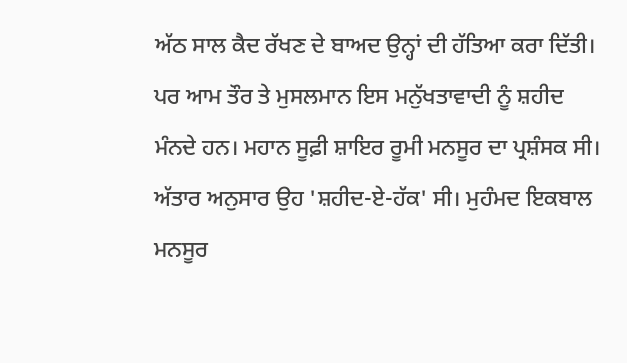ਅੱਠ ਸਾਲ ਕੈਦ ਰੱਖਣ ਦੇ ਬਾਅਦ ਉਨ੍ਹਾਂ ਦੀ ਹੱਤਿਆ ਕਰਾ ਦਿੱਤੀ। ਪਰ ਆਮ ਤੌਰ ਤੇ ਮੁਸਲਮਾਨ ਇਸ ਮਨੁੱਖਤਾਵਾਦੀ ਨੂੰ ਸ਼ਹੀਦ ਮੰਨਦੇ ਹਨ। ਮਹਾਨ ਸੂਫ਼ੀ ਸ਼ਾਇਰ ਰੂਮੀ ਮਨਸੂਰ ਦਾ ਪ੍ਰਸ਼ੰਸਕ ਸੀ। ਅੱਤਾਰ ਅਨੁਸਾਰ ਉਹ 'ਸ਼ਹੀਦ-ਏ-ਹੱਕ' ਸੀ। ਮੁਹੰਮਦ ਇਕਬਾਲ ਮਨਸੂਰ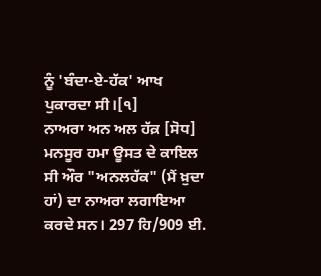ਨੂੰ 'ਬੰਦਾ-ਏ-ਹੱਕ' ਆਖ ਪੁਕਾਰਦਾ ਸੀ।[੧]
ਨਾਅਰਾ ਅਨ ਅਲ ਹੱਕ਼ [ਸੋਧ]
ਮਨਸੂਰ ਹਮਾ ਊਸਤ ਦੇ ਕਾਇਲ ਸੀ ਔਰ "ਅਨਲਹੱਕ" (ਮੈਂ ਖ਼ੁਦਾ ਹਾਂ) ਦਾ ਨਾਅਰਾ ਲਗਾਇਆ ਕਰਦੇ ਸਨ। 297 ਹਿ/909 ਈ.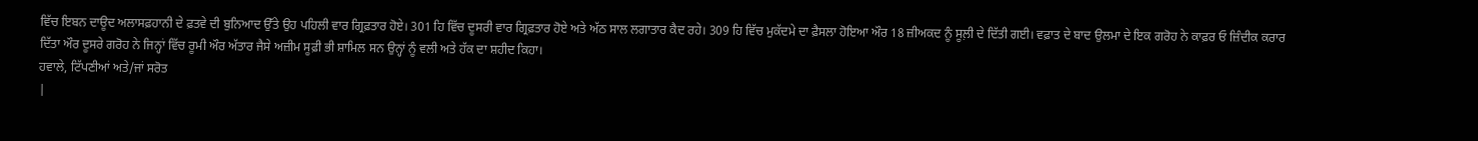ਵਿੱਚ ਇਬਨ ਦਾਊਦ ਅਲਾਸਫ਼ਹਾਨੀ ਦੇ ਫ਼ਤਵੇ ਦੀ ਬੁਨਿਆਦ ਉੱਤੇ ਉਹ ਪਹਿਲੀ ਵਾਰ ਗ੍ਰਿਫ਼ਤਾਰ ਹੋਏ। 301 ਹਿ ਵਿੱਚ ਦੂਸਰੀ ਵਾਰ ਗ੍ਰਿਫ਼ਤਾਰ ਹੋਏ ਅਤੇ ਅੱਠ ਸਾਲ ਲਗਾਤਾਰ ਕੈਦ ਰਹੇ। 309 ਹਿ ਵਿੱਚ ਮੁਕੱਦਮੇ ਦਾ ਫ਼ੈਸਲਾ ਹੋਇਆ ਔਰ 18 ਜ਼ੀਅਕਦ ਨੂੰ ਸੂਲ਼ੀ ਦੇ ਦਿੱਤੀ ਗਈ। ਵਫ਼ਾਤ ਦੇ ਬਾਦ ਉਲਮਾ ਦੇ ਇਕ ਗਰੋਹ ਨੇ ਕਾਫ਼ਰ ਓ ਜ਼ਿੰਦੀਕ ਕਰਾਰ ਦਿੱਤਾ ਔਰ ਦੂਸਰੇ ਗਰੋਹ ਨੇ ਜਿਨ੍ਹਾਂ ਵਿੱਚ ਰੂਮੀ ਔਰ ਅੱਤਾਰ ਜੈਸੇ ਅਜ਼ੀਮ ਸੂਫ਼ੀ ਭੀ ਸ਼ਾਮਿਲ ਸਨ ਉਨ੍ਹਾਂ ਨੂੰ ਵਲੀ ਅਤੇ ਹੱਕ ਦਾ ਸ਼ਹੀਦ ਕਿਹਾ।
ਹਵਾਲੇ, ਟਿੱਪਣੀਆਂ ਅਤੇ/ਜਾਂ ਸਰੋਤ
|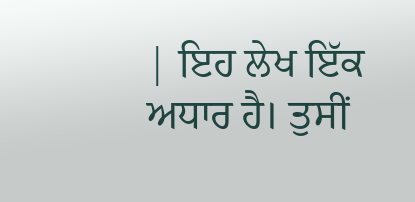| ਇਹ ਲੇਖ ਇੱਕ ਅਧਾਰ ਹੈ। ਤੁਸੀਂ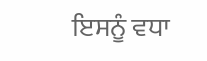ਇਸਨੂੰ ਵਧਾ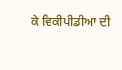ਕੇ ਵਿਕੀਪੀਡੀਆ ਦੀ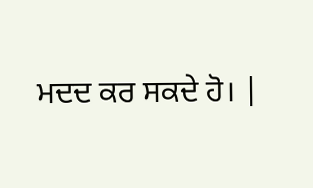ਮਦਦ ਕਰ ਸਕਦੇ ਹੋ। |